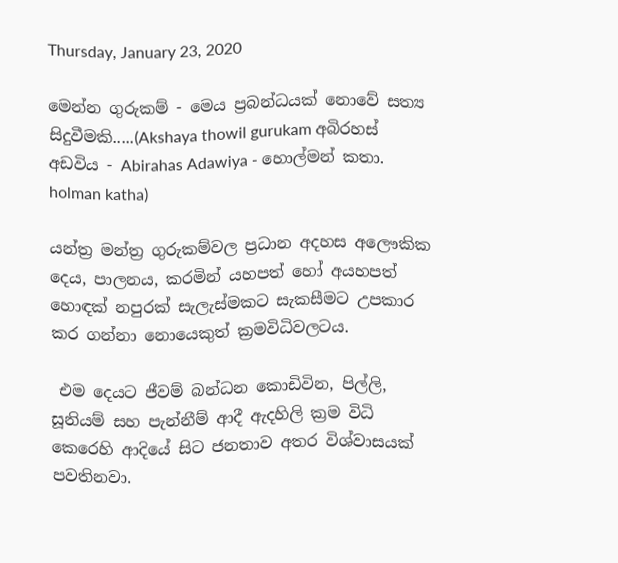Thursday, January 23, 2020

මෙන්න ගුරුකම් - මෙය ප්‍රබන්ධයක්‌ නොවේ සත්‍ය සිදුවීමකි.....(Akshaya thowil gurukam අබිරහස් අඩවිය - Abirahas Adawiya - හොල්මන් කතා. holman katha)

යන්ත්‍ර මන්ත්‍ර ගුරුකම්වල ප්‍රධාන අදහස අලෞකික දෙය, පාලනය, කරමින් යහපත් හෝ අයහපත් හොඳක්‌ නපුරක්‌ සැලැස්‌මකට සැකසීමට උපකාර කර ගන්නා නොයෙකුත් ක්‍රමවිධිවලටය.

 එම දෙයට ජීවම් බන්ධන කොඩිවින, පිල්ලි, සූනියම් සහ පැන්නීම් ආදී ඇදහිලි ක්‍රම විධි කෙරෙහි ආදියේ සිට ජනතාව අතර විශ්වාසයක්‌ පවතිනවා.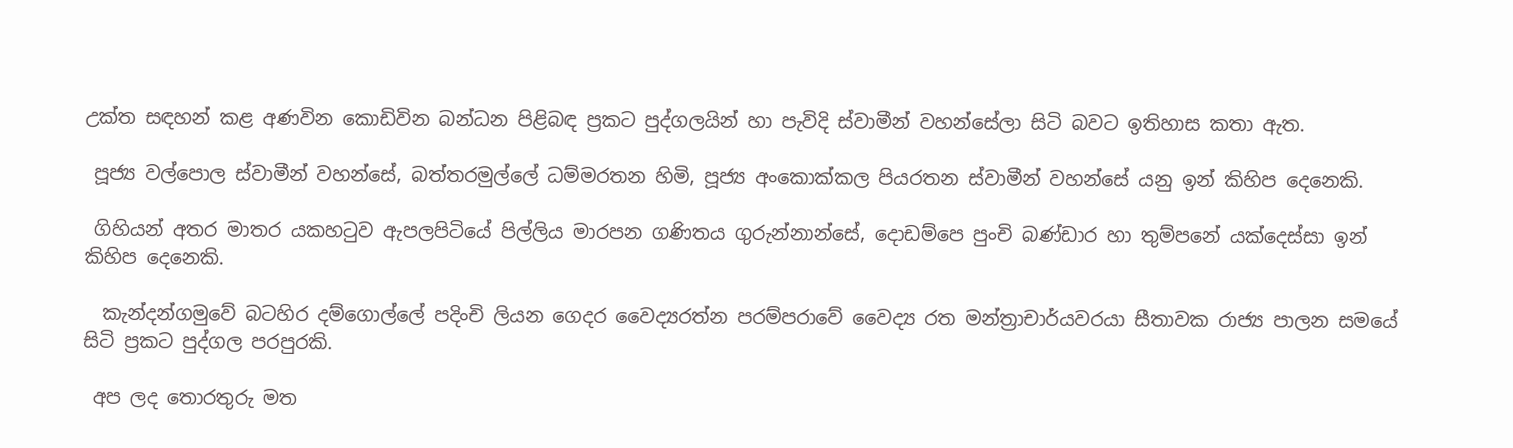උක්‌ත සඳහන් කළ අණවින කොඩිවින බන්ධන පිළිබඳ ප්‍රකට පුද්ගලයින් හා පැවිදි ස්‌වාමීන් වහන්සේලා සිටි බවට ඉතිහාස කතා ඇත.

 පූජ්‍ය වල්පොල ස්‌වාමීන් වහන්සේ, බත්තරමුල්ලේ ධම්මරතන හිමි, පූජ්‍ය අංකොක්‌කල පියරතන ස්‌වාමීන් වහන්සේ යනු ඉන් කිහිප දෙනෙකි.

 ගිහියන් අතර මාතර යකහටුව ඇපලපිටියේ පිල්ලිය මාරපන ගණිතය ගුරුන්නාන්සේ, දොඩම්පෙ පුංචි බණ්‌ඩාර හා තුම්පනේ යක්‌දෙස්‌සා ඉන් කිහිප දෙනෙකි.

  කැන්දන්ගමුවේ බටහිර දම්ගොල්ලේ පදිංචි ලියන ගෙදර වෛද්‍යරත්න පරම්පරාවේ වෛද්‍ය රත මන්ත්‍රාචාර්යවරයා සීතාවක රාජ්‍ය පාලන සමයේ සිටි ප්‍රකට පුද්ගල පරපුරකි.

 අප ලද තොරතුරු මත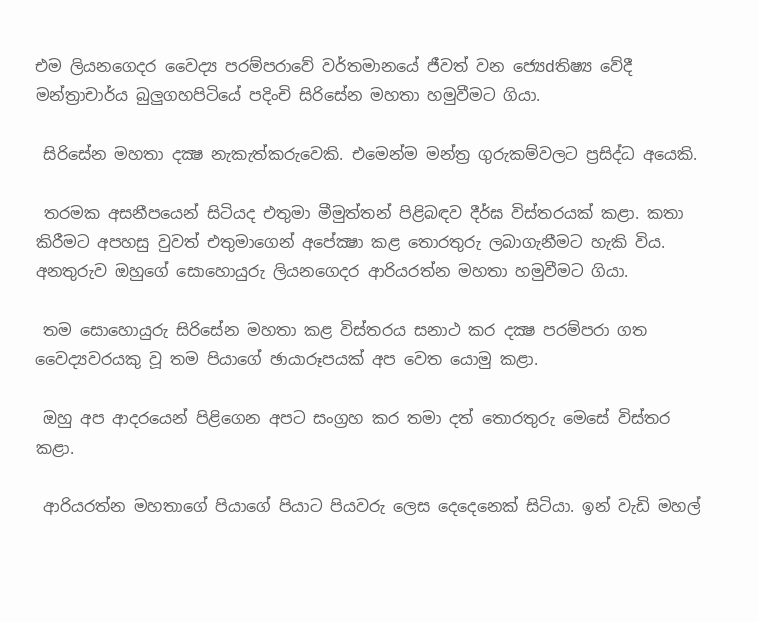එම ලියනගෙදර වෛද්‍ය පරම්පරාවේ වර්තමානයේ ජීවත් වන ජ්‍යෙdතිෂ්‍ය වේදී මන්ත්‍රාචාර්ය බුලුගහපිටියේ පදිංචි සිරිසේන මහතා හමුවීමට ගියා.

 සිරිසේන මහතා දක්‍ෂ නැකැත්කරුවෙකි. එමෙන්ම මන්ත්‍ර ගුරුකම්වලට ප්‍රසිද්ධ අයෙකි.

 තරමක අසනීපයෙන් සිටියද එතුමා මීමුත්තන් පිළිබඳව දීර්ඝ විස්‌තරයක්‌ කළා. කතා කිරීමට අපහසු වුවත් එතුමාගෙන් අපේක්‍ෂා කළ තොරතුරු ලබාගැනීමට හැකි විය. අනතුරුව ඔහුගේ සොහොයුරු ලියනගෙදර ආරියරත්න මහතා හමුවීමට ගියා.

 තම සොහොයුරු සිරිසේන මහතා කළ විස්‌තරය සනාථ කර දක්‍ෂ පරම්පරා ගත වෛද්‍යවරයකු වූ තම පියාගේ ඡායාරූපයක්‌ අප වෙත යොමු කළා.

 ඔහු අප ආදරයෙන් පිළිගෙන අපට සංග්‍රහ කර තමා දත් තොරතුරු මෙසේ විස්‌තර කළා.

 ආරියරත්න මහතාගේ පියාගේ පියාට පියවරු ලෙස දෙදෙනෙක්‌ සිටියා. ඉන් වැඩි මහල්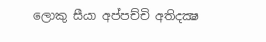ලොකු සීයා අප්පච්චි අතිදක්‍ෂ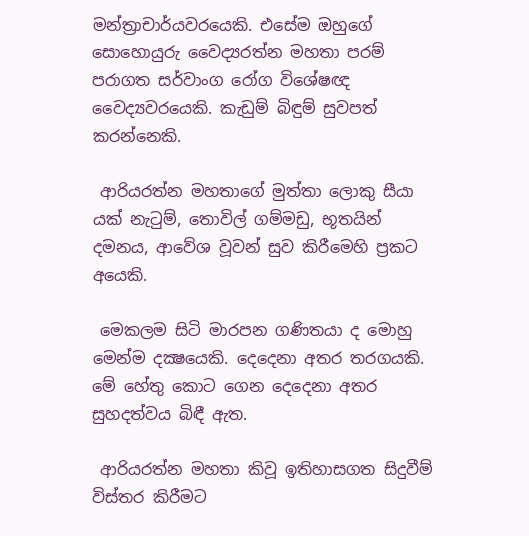මන්ත්‍රාචාර්යවරයෙකි. එසේම ඔහුගේ සොහොයුරු වෛද්‍යරත්න මහතා පරම් පරාගත සර්වාංග රෝග විශේෂඥ වෛද්‍යවරයෙකි. කැඩුම් බිඳුම් සුවපත් කරන්නෙකි.

 ආරියරත්න මහතාගේ මුත්තා ලොකු සීයා යක්‌ නැටුම්, තොවිල් ගම්මඩු, භූතයින් දමනය, ආවේශ වූවන් සුව කිරීමෙහි ප්‍රකට අයෙකි.

 මෙකලම සිටි මාරපන ගණිතයා ද මොහු මෙන්ම දක්‍ෂයෙකි. දෙදෙනා අතර තරගයකි. මේ හේතු කොට ගෙන දෙදෙනා අතර සුහදත්වය බිඳී ඇත.

 ආරියරත්න මහතා කිවූ ඉතිහාසගත සිදුවීම් විස්‌තර කිරීමට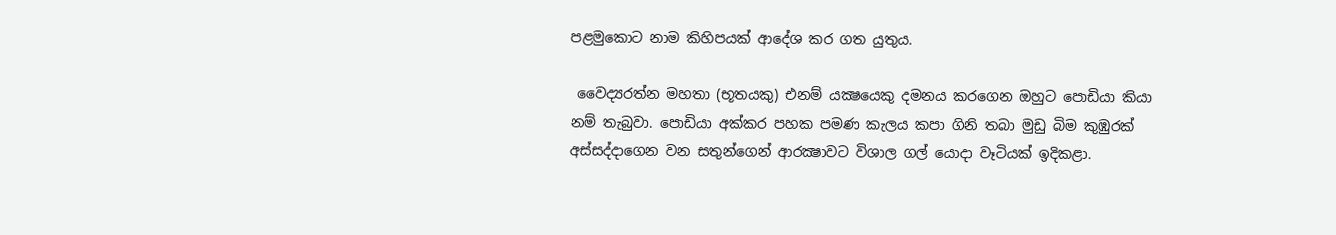පළමුකොට නාම කිහිපයක්‌ ආදේශ කර ගත යුතුය.

 වෛද්‍යරත්න මහතා (භූතයකු) එනම් යක්‍ෂයෙකු දමනය කරගෙන ඔහුට පොඩියා කියා නම් තැබුවා. පොඩියා අක්‌කර පහක පමණ කැලය කපා ගිනි තබා මුඩු බිම කුඹුරක්‌ අස්‌සද්දාගෙන වන සතුන්ගෙන් ආරක්‍ෂාවට විශාල ගල් යොදා වෑටියක්‌ ඉදිකළා.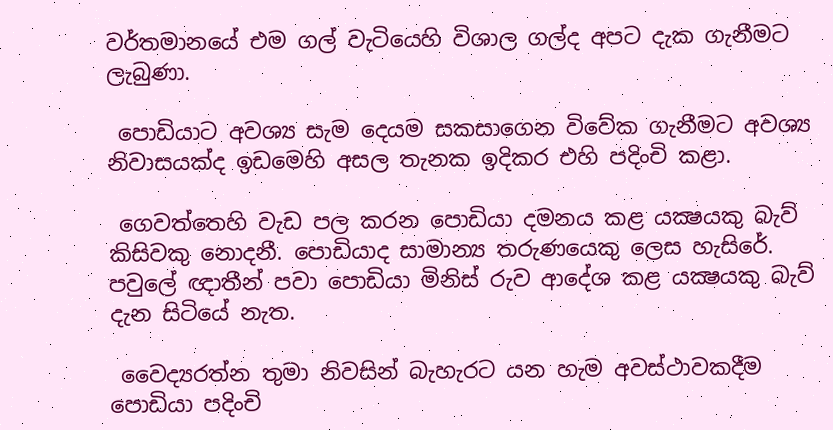වර්තමානයේ එම ගල් වැටියෙහි විශාල ගල්ද අපට දැක ගැනීමට ලැබුණා.

 පොඩියාට අවශ්‍ය සැම දෙයම සකසාගෙන විවේක ගැනීමට අවශ්‍ය නිවාසයක්‌ද ඉඩමෙහි අසල තැනක ඉදිකර එහි පදිංචි කළා.

 ගෙවත්තෙහි වැඩ පල කරන පොඩියා දමනය කළ යක්‍ෂයකු බැව් කිසිවකු නොදනී. පොඩියාද සාමාන්‍ය තරුණයෙකු ලෙස හැසිරේ. පවුලේ ඥාතීන් පවා පොඩියා මිනිස්‌ රුව ආදේශ කළ යක්‍ෂයකු බැව් දැන සිටියේ නැත.

 වෛද්‍යරත්න තුමා නිවසින් බැහැරට යන හැම අවස්‌ථාවකදීම පොඩියා පදිංචි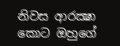නිවස ආරක්‍ෂා කොට ඔහුගේ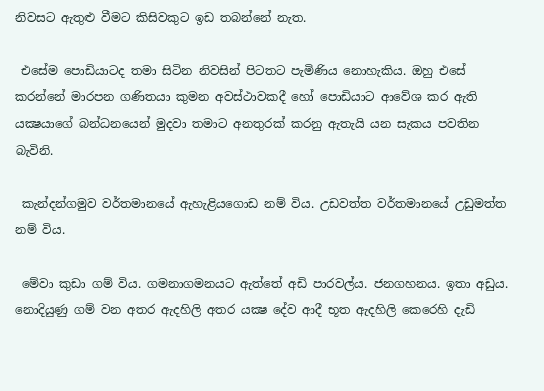නිවසට ඇතුළු වීමට කිසිවකුට ඉඩ තබන්නේ නැත.

 එසේම පොඩියාටද තමා සිටින නිවසින් පිටතට පැමිණිය නොහැකිය. ඔහු එසේ කරන්නේ මාරපන ගණිතයා කුමන අවස්‌ථාවකදී හෝ පොඩියාට ආවේශ කර ඇති යක්‍ෂයාගේ බන්ධනයෙන් මුදවා තමාට අනතුරක්‌ කරනු ඇතැයි යන සැකය පවතින බැවිනි.

 කැන්දන්ගමුව වර්තමානයේ ඇහැළියගොඩ නම් විය. උඩවත්ත වර්තමානයේ උඩුමත්ත නම් විය.

 මේවා කුඩා ගම් විය. ගමනාගමනයට ඇත්තේ අඩි පාරවල්ය. ජනගහනය. ඉතා අඩුය. නොදියුණු ගම් වන අතර ඇදහිලි අතර යක්‍ෂ දේව ආදී භූත ඇදහිලි කෙරෙහි දැඩි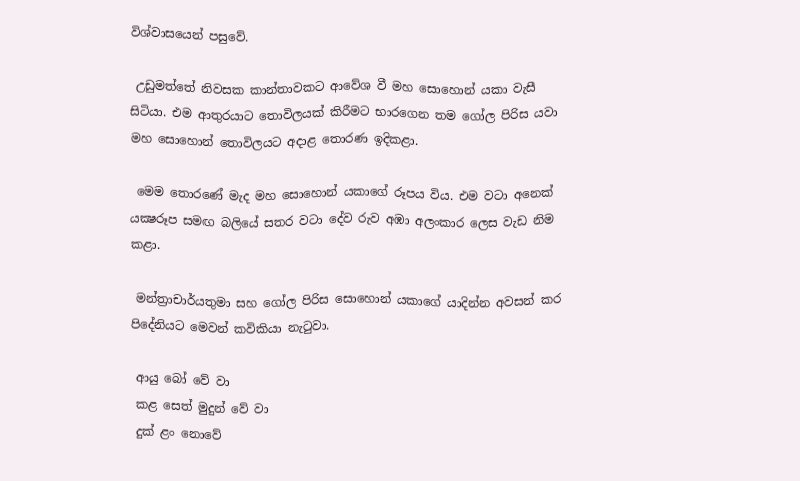විශ්වාසයෙන් පසුවේ.

 උඩුමත්තේ නිවසක කාන්තාවකට ආවේශ වී මහ සොහොන් යකා වැසී සිටියා. එම ආතුරයාට තොවිලයක්‌ කිරීමට භාරගෙන තම ගෝල පිරිස යවා මහ සොහොන් තොවිලයට අදාළ තොරණ ඉදිකළා.

 මෙම තොරණේ මැද මහ සොහොන් යකාගේ රූපය විය. එම වටා අනෙක්‌ යක්‍ෂරූප සමඟ බලියේ සතර වටා දේව රුව අඹා අලංකාර ලෙස වැඩ නිම කළා.

 මන්ත්‍රාචාර්යතුමා සහ ගෝල පිරිස සොහොන් යකාගේ යාදින්න අවසන් කර පිදේනියට මෙවන් කවිකියා නැටුවා.

 ආයු බෝ වේ වා
 කළ සෙත් මුදුන් වේ වා
 දුක්‌ ළං නොවේ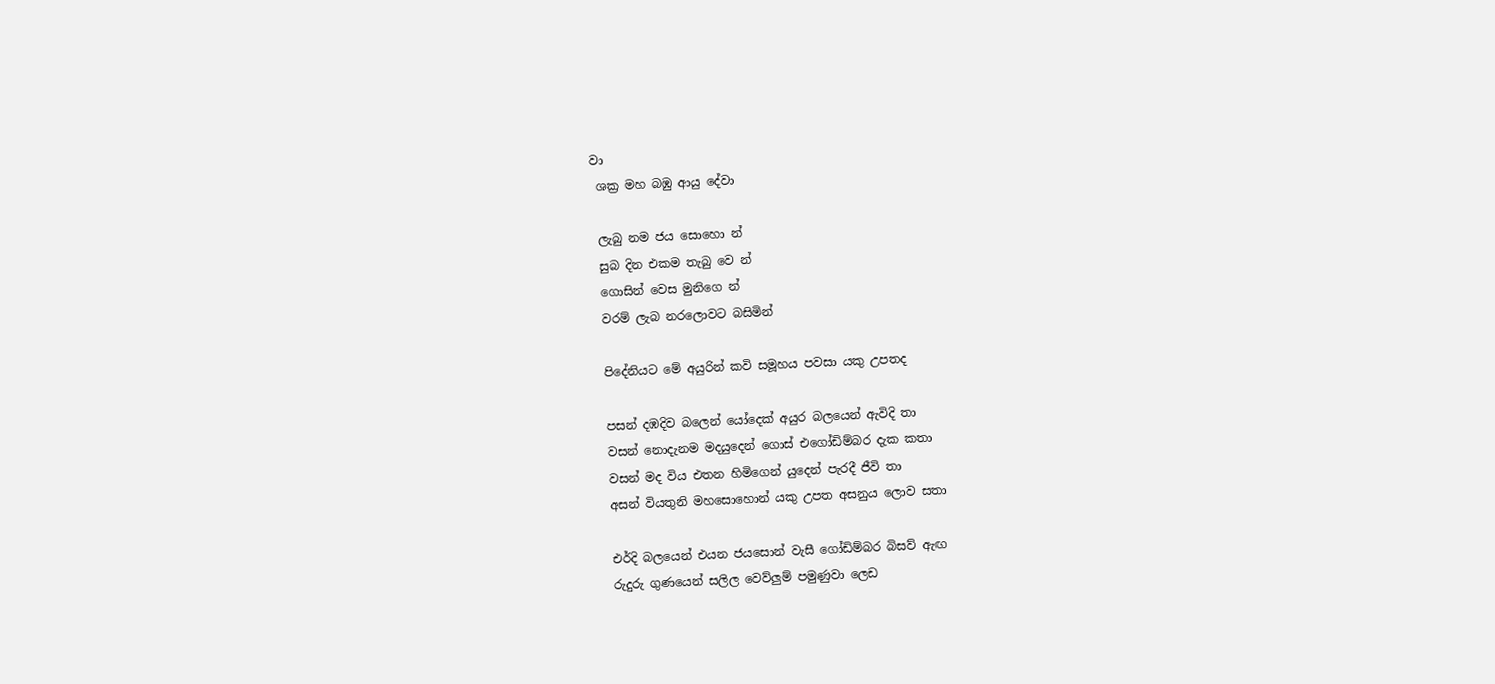වා
 ශක්‍ර මහ බඹු ආයු දේවා

 ලැබු නම ජය සොහො න්
 සුබ දින එකම තැබු වෙ න්
 ගොසින් වෙස මුනිගෙ න්
 වරම් ලැබ නරලොවට බසිමින්

 පිදේනියට මේ අයුරින් කවි සමූහය පවසා යකු උපතද

 පසන් දඹදිව බලෙන් යෝදෙක්‌ අයුර බලයෙන් ඇවිදි තා
 වසන් නොදැනම මදයුදෙන් ගොස්‌ එගෝඩිම්බර දැක කතා
 වසන් මද විය එතන හිමිගෙන් යුදෙන් පැරදී ජීවි තා
 අසන් වියතුනි මහසොහොන් යකු උපත අසනුය ලොව සතා

 එර්දි බලයෙන් එයන ජයසොන් වැසී ගෝඩිම්බර බිසව් ඇඟ
 රුදුරු ගුණයෙන් සලිල වෙව්ලුම් පමුණුවා ලෙඩ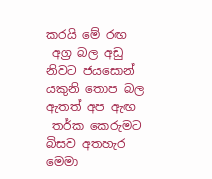කරයි මේ රඟ
 අග්‍ර බල අඩු නිවට ජයසොන් යකුනි තොප බල ඇතත් අප ඇඟ
 තර්ක කෙරුමට බිසව අතහැර මෙමා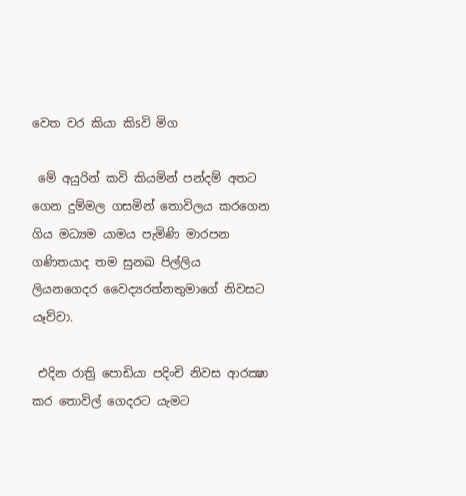වෙත වර කියා කිsවි මිග

 මේ අයුරින් කවි කියමින් පන්දම් අතට ගෙන දුම්මල ගසමින් තොවිලය කරගෙන ගිය මධ්‍යම යාමය පැමිණි මාරපන ගණිතයාද තම සුනඛ පිල්ලිය ලියනගෙදර වෛද්‍යරත්නතුමාගේ නිවසට යෑව්වා.

 එදින රාත්‍රි පොඩියා පදිංචි නිවස ආරක්‍ෂා කර තොවිල් ගෙදරට යැමට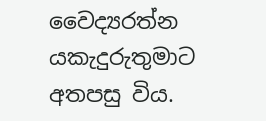වෛද්‍යරත්න යකැදුරුතුමාට අතපසු විය.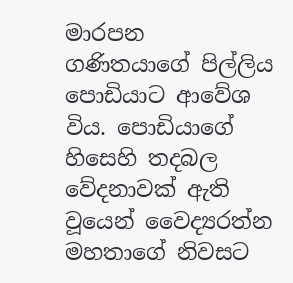මාරපන ගණිතයාගේ පිල්ලිය පොඩියාට ආවේශ විය. පොඩියාගේ හිසෙහි තදබල වේදනාවක්‌ ඇති වූයෙන් වෛද්‍යරත්න මහතාගේ නිවසට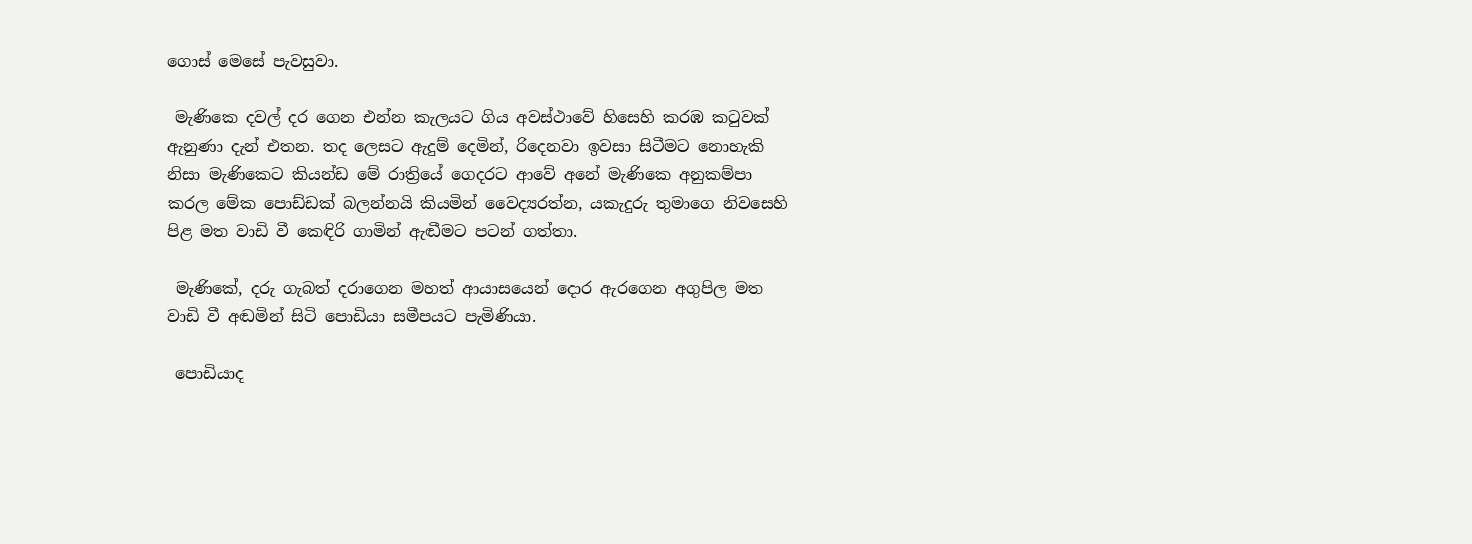ගොස්‌ මෙසේ පැවසුවා.

 මැණිකෙ දවල් දර ගෙන එන්න කැලයට ගිය අවස්‌ථාවේ හිසෙහි කරඹ කටුවක්‌ ඇනුණා දැන් එතන. තද ලෙසට ඇදුම් දෙමින්, රිදෙනවා ඉවසා සිටීමට නොහැකි නිසා මැණිකෙට කියන්ඩ මේ රාත්‍රියේ ගෙදරට ආවේ අනේ මැණිකෙ අනුකම්පා කරල මේක පොඩ්ඩක්‌ බලන්නයි කියමින් වෛද්‍යරත්න, යකැදුරු තුමාගෙ නිවසෙහි පිළ මත වාඩි වී කෙඳිරි ගාමින් ඇඬීමට පටන් ගත්තා.

 මැණිකේ, දරු ගැබත් දරාගෙන මහත් ආයාසයෙන් දොර ඇරගෙන අගුපිල මත වාඩි වී අඬමින් සිටි පොඩියා සමීපයට පැමිණියා.

 පොඩියාද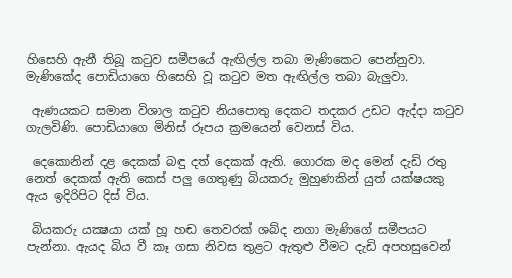හිසෙහි ඇනී තිබූ කටුව සමීපයේ ඇඟිල්ල තබා මැණිකෙට පෙන්නුවා. මැණිකේද පොඩියාගෙ හිසෙහි වූ කටුව මත ඇඟිල්ල තබා බැලුවා.

 ඇණයකට සමාන විශාල කටුව නියපොතු දෙකට තදකර උඩට ඇද්දා කටුව ගැලවිණි. පොඩියාගෙ මිනිස්‌ රූපය ක්‍රමයෙන් වෙනස්‌ විය.

 දෙකොනින් දළ දෙකක්‌ බඳු දත් දෙකක්‌ ඇති. ගොරක මද මෙන් දැඩි රතු නෙත් දෙකක්‌ ඇති කෙස්‌ පලු ගෙතුණු බියකරු මුහුණකින් යුත් යක්‌ෂයකු ඇය ඉදිරිපිට දිස්‌ විය.

 බියකරු යක්‍ෂයා යක්‌ හූ හඬ තෙවරක්‌ ශබ්ද නගා මැණිගේ සමීපයට පැන්නා. ඇයද බිය වී කෑ ගසා නිවස තුළට ඇතුළු වීමට දැඩි අපහසුවෙන්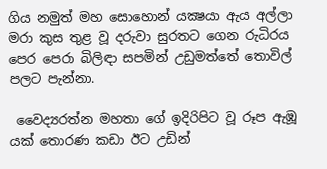ගිය නමුත් මහ සොහොන් යක්‍ෂයා ඇය අල්ලා මරා කුස තුළ වූ දරුවා සුරතට ගෙන රුධිරය පෙර පෙරා බිලිඳා සපමින් උඩුමත්තේ තොවිල් පලට පැන්නා.

 වෛද්‍යරත්න මහතා ගේ ඉදිරිපිට වූ රූප ඇඹූ යක්‌ තොරණ කඩා ඊට උඩින්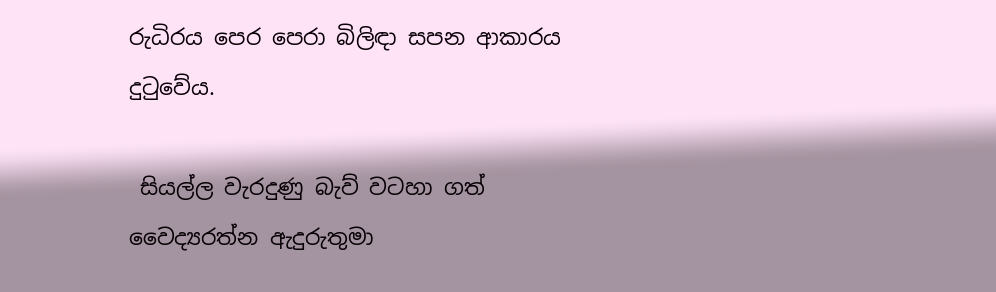රුධිරය පෙර පෙරා බිලිඳා සපන ආකාරය දුටුවේය.

 සියල්ල වැරදුණු බැව් වටහා ගත් වෛද්‍යරත්න ඇදුරුතුමා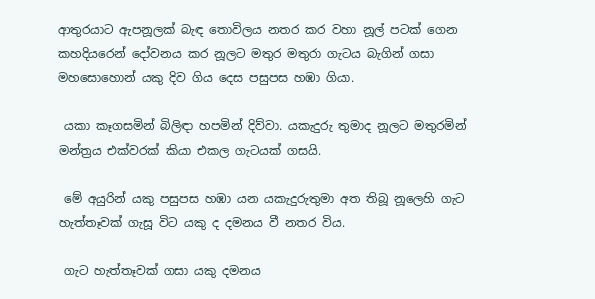ආතුරයාට ඇපනූලක්‌ බැඳ තොවිලය නතර කර වහා නූල් පටක්‌ ගෙන කහදියරෙන් දෝවනය කර නූලට මතුර මතුරා ගැටය බැගින් ගසා මහසොහොන් යකු දිව ගිය දෙස පසුපස හඹා ගියා.

 යකා කෑගසමින් බිලිඳා හපමින් දිව්වා. යකැදුරු තුමාද නූලට මතුරමින් මන්ත්‍රය එක්‌වරක්‌ කියා එකල ගැටයක්‌ ගසයි.

 මේ අයුරින් යකු පසුපස හඹා යන යකැදුරුතුමා අත තිබූ නූලෙහි ගැට හැත්තෑවක්‌ ගැසූ විට යකු ද දමනය වී නතර විය.

 ගැට හැත්තෑවක්‌ ගසා යකු දමනය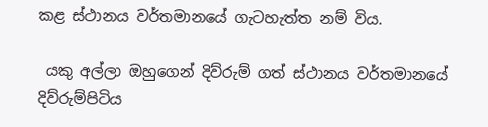කළ ස්‌ථානය වර්තමානයේ ගැටහැත්ත නම් විය.

 යකු අල්ලා ඔහුගෙන් දිව්රුම් ගත් ස්‌ථානය වර්තමානයේ දිව්රුම්පිටිය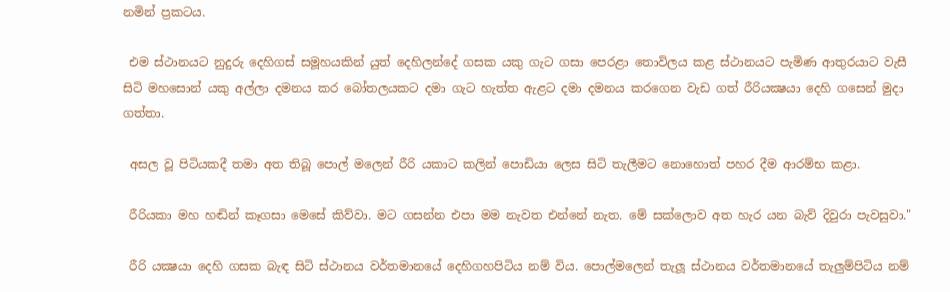නමින් ප්‍රකටය.

 එම ස්‌ථානයට නුදුරු දෙහිගස්‌ සමූහයකින් යුත් දෙහිලන්දේ ගසක යකු ගැට ගසා පෙරළා තොවිලය කළ ස්‌ථානයට පැමිණ ආතුරයාට වැසී සිටි මහසොන් යකු අල්ලා දමනය කර බෝතලයකට දමා ගැට හැත්ත ඇළට දමා දමනය කරගෙන වැඩ ගත් රීරියක්‍ෂයා දෙහි ගසෙන් මුදා ගත්තා.

 අසල වූ පිටියකදී තමා අත තිබූ පොල් මලෙන් රීරි යකාට කලින් පොඩියා ලෙස සිටි තැලීමට නොහොත් පහර දීම ආරම්භ කළා.

 රීරියකා මහ හඬින් කෑගසා මෙසේ කිව්වා. මට ගසන්න එපා මම නැවත එන්නේ නැත. මේ සක්‌ලොව අත හැර යන බැව් දිවුරා පැවසුවා."

 රීරි යක්‍ෂයා දෙහි ගසක බැඳ සිටි ස්‌ථානය වර්තමානයේ දෙහිගහපිටිය නම් විය. පොල්මලෙන් තැලූ ස්‌ථානය වර්තමානයේ තැලුම්පිටිය නම්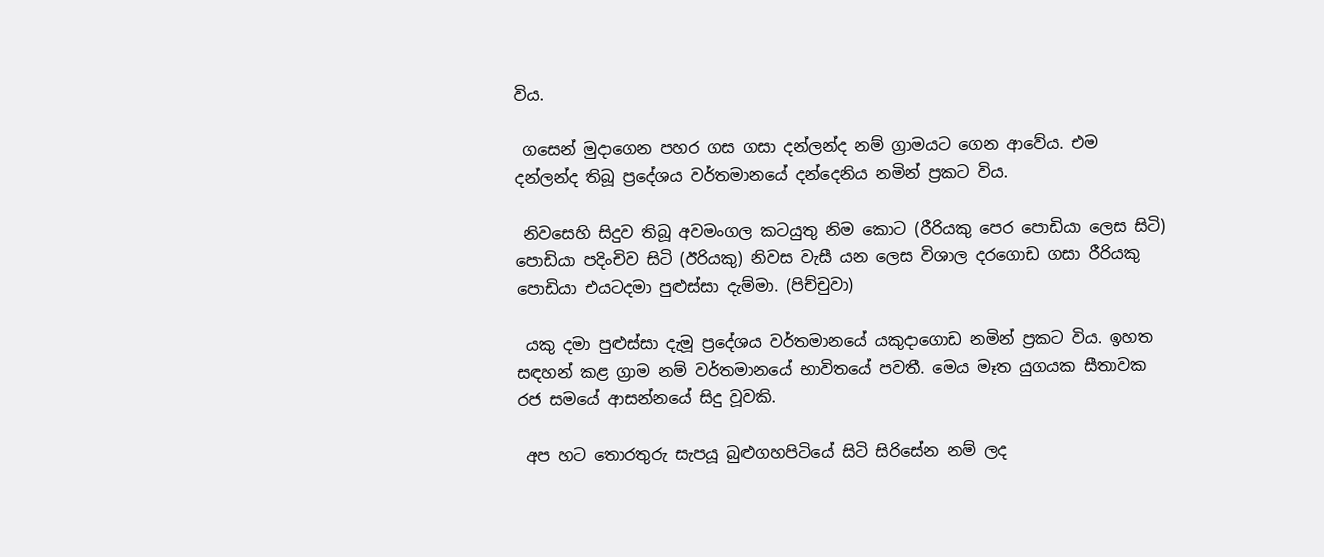විය.

 ගසෙන් මුදාගෙන පහර ගස ගසා දන්ලන්ද නම් ග්‍රාමයට ගෙන ආවේය. එම දන්ලන්ද තිබූ ප්‍රදේශය වර්තමානයේ දන්දෙනිය නමින් ප්‍රකට විය.

 නිවසෙහි සිදුව තිබූ අවමංගල කටයුතු නිම කොට (රීරියකු පෙර පොඩියා ලෙස සිටි) පොඩියා පදිංචිව සිටි (ඊරියකු) නිවස වැසී යන ලෙස විශාල දරගොඩ ගසා රීරියකු පොඩියා එයටදමා පුළුස්‌සා දැම්මා. (පිච්චුවා)

 යකු දමා පුළුස්‌සා දැමූ ප්‍රදේශය වර්තමානයේ යකුදාගොඩ නමින් ප්‍රකට විය. ඉහත සඳහන් කළ ග්‍රාම නම් වර්තමානයේ භාවිතයේ පවතී. මෙය මෑත යුගයක සීතාවක රජ සමයේ ආසන්නයේ සිදු වූවකි.

 අප හට තොරතුරු සැපයූ බුළුගහපිටියේ සිටි සිරිසේන නම් ලද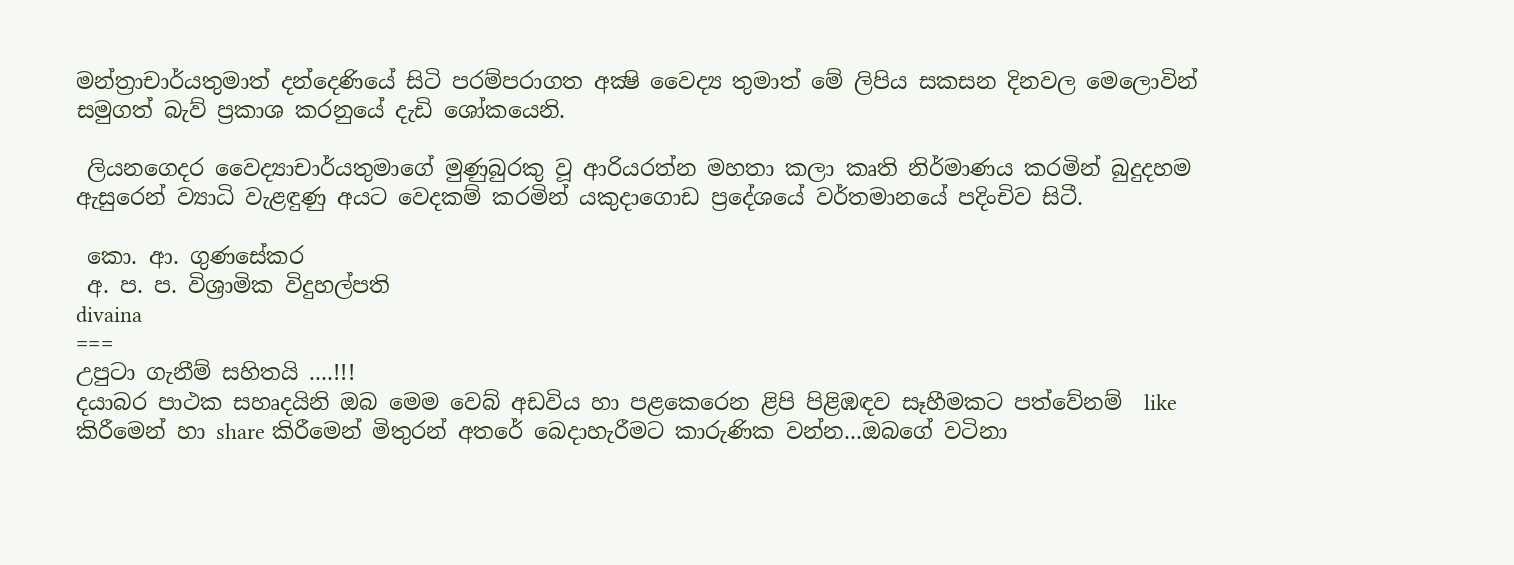මන්ත්‍රාචාර්යතුමාත් දන්දෙණියේ සිටි පරම්පරාගත අක්‍ෂි වෛද්‍ය තුමාත් මේ ලිපිය සකසන දිනවල මෙලොවින් සමුගත් බැව් ප්‍රකාශ කරනුයේ දැඩි ශෝකයෙනි.

 ලියනගෙදර වෛද්‍යාචාර්යතුමාගේ මුණුබුරකු වූ ආරියරත්න මහතා කලා කෘති නිර්මාණය කරමින් බුදුදහම ඇසුරෙන් ව්‍යාධි වැළඳුණු අයට වෙදකම් කරමින් යකුදාගොඩ ප්‍රදේශයේ වර්තමානයේ පදිංචිව සිටී.

 කො. ආ. ගුණසේකර
 අ. ප. ප. විශ්‍රාමික විදුහල්පති
divaina
===
උපුටා ගැනීම් සහිතයි ....!!!
දයාබර පාථක සහෘදයිනි ඔබ මෙම වෙබ් අඩවිය හා පළකෙරෙන ළිපි පිළිඹඳව සෑහීමකට පත්වේනම්  like කිරීමෙන් හා share කිරීමෙන් මිතුරන් අතරේ බෙදාහැරීමට කාරුණික වන්න...ඔබගේ වටිනා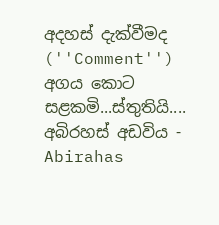අදහස් දැක්වීමද (''Comment'') අගය කොට සළකමි...ස්තුතියි....
අබිරහස් අඩවිය - Abirahas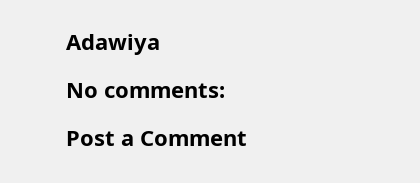Adawiya

No comments:

Post a Comment